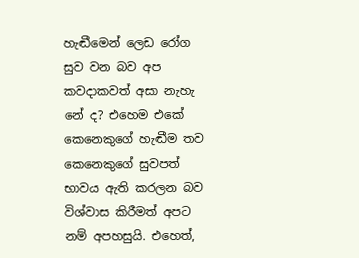හැඬීමෙන් ලෙඩ රෝග සුව වන බව අප කවදාකවත් අසා නැහැ නේ ද? එහෙම එකේ කෙනෙකුගේ හැඬීම තව කෙනෙකුගේ සුවපත් භාවය ඇති කරලන බව විශ්වාස කිරීමත් අපට නම් අපහසුයි. එහෙත්,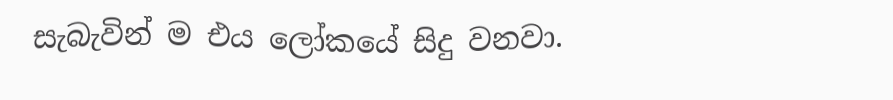සැබැවින් ම එය ලෝකයේ සිදු වනවා.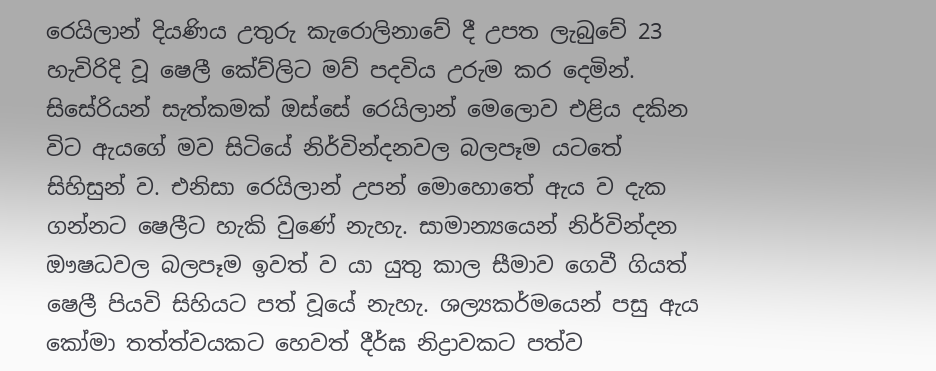රෙයිලාන් දියණිය උතුරු කැරොලිනාවේ දී උපත ලැබුවේ 23 හැවිරිදි වූ ෂෙලී කේව්ලිට මව් පදවිය උරුම කර දෙමින්. සිසේරියන් සැත්කමක් ඔස්සේ රෙයිලාන් මෙලොව එළිය දකින විට ඇයගේ මව සිටියේ නිර්වින්දනවල බලපෑම යටතේ සිහිසුන් ව. එනිසා රෙයිලාන් උපන් මොහොතේ ඇය ව දැක ගන්නට ෂෙලීට හැකි වුණේ නැහැ. සාමාන්‍යයෙන් නිර්වින්දන ඖෂධවල බලපෑම ඉවත් ව යා යුතු කාල සීමාව ගෙවී ගියත් ෂෙලී පියවි සිහියට පත් වූයේ නැහැ. ශල්‍යකර්මයෙන් පසු ඇය කෝමා තත්ත්වයකට හෙවත් දීර්ඝ නිද්‍රාවකට පත්ව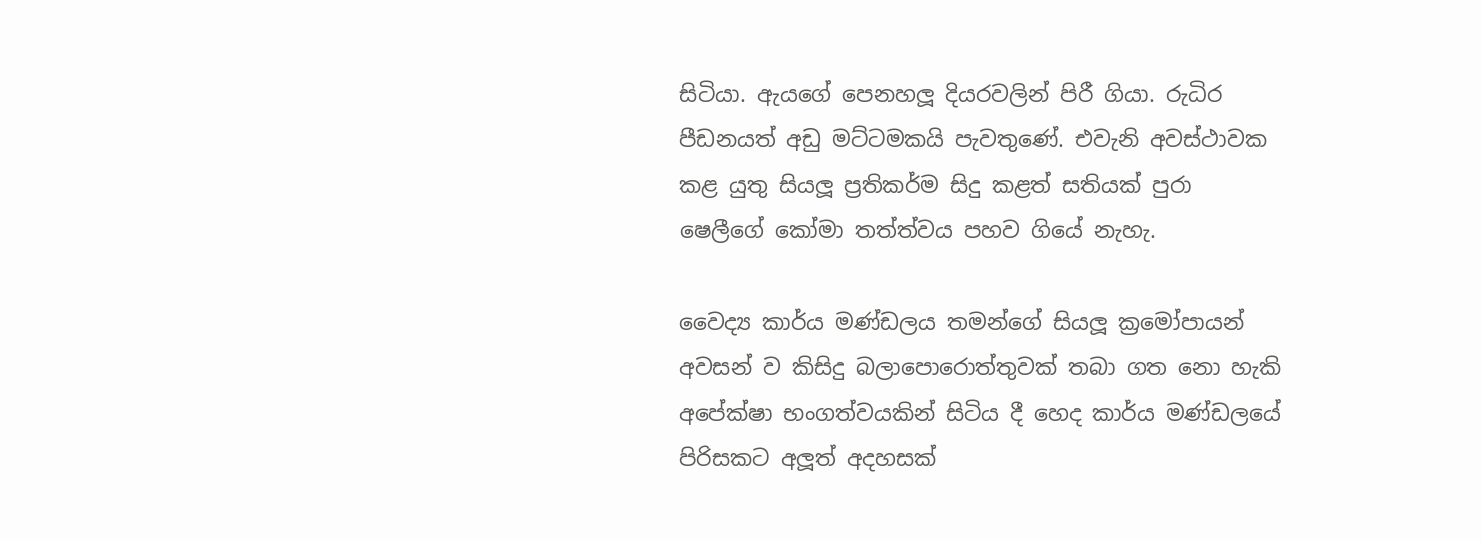සිටියා. ඇයගේ පෙනහලූ දියරවලින් පිරී ගියා. රුධිර පීඩනයත් අඩු මට්ටමකයි පැවතුණේ. එවැනි අවස්ථාවක කළ යුතු සියලූ ප්‍රතිකර්ම සිදු කළත් සතියක් පුරා ෂෙලීගේ කෝමා තත්ත්වය පහව ගියේ නැහැ.

වෛද්‍ය කාර්ය මණ්ඩලය තමන්ගේ සියලූ ක්‍රමෝපායන් අවසන් ව කිසිදු බලාපොරොත්තුවක් තබා ගත නො හැකි අපේක්ෂා භංගත්වයකින් සිටිය දී හෙද කාර්ය මණ්ඩලයේ පිරිසකට අලූත් අදහසක්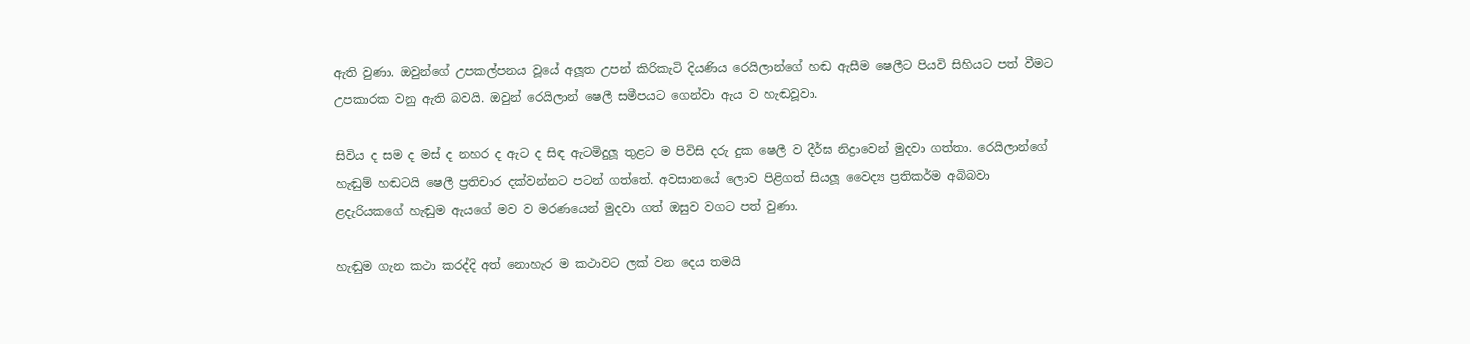ඇති වුණා. ඔවුන්ගේ උපකල්පනය වූයේ අලූත උපන් කිරිකැටි දියණිය රෙයිලාන්ගේ හඬ ඇසීම ෂෙලීට පියවි සිහියට පත් වීමට උපකාරක වනු ඇති බවයි. ඔවුන් රෙයිලාන් ෂෙලී සමීපයට ගෙන්වා ඇය ව හැඬවූවා.

සිවිය ද සම ද මස් ද නහර ද ඇට ද සිඳ ඇටමිදුලූ තුළට ම පිවිසි දරු දුක ෂෙලී ව දීර්ඝ නිද්‍රාවෙන් මුදවා ගත්තා. රෙයිලාන්ගේ හැඬුම් හඬටයි ෂෙලී ප්‍රතිචාර දක්වන්නට පටන් ගත්තේ. අවසානයේ ලොව පිළිගත් සියලූ වෛද්‍ය ප්‍රතිකර්ම අබිබවා ළදැරියකගේ හැඬුම ඇයගේ මව ව මරණයෙන් මුදවා ගත් ඔසුව වගට පත් වුණා.

හැඬුම ගැන කථා කරද්දි අත් නොහැර ම කථාවට ලක් වන දෙය තමයි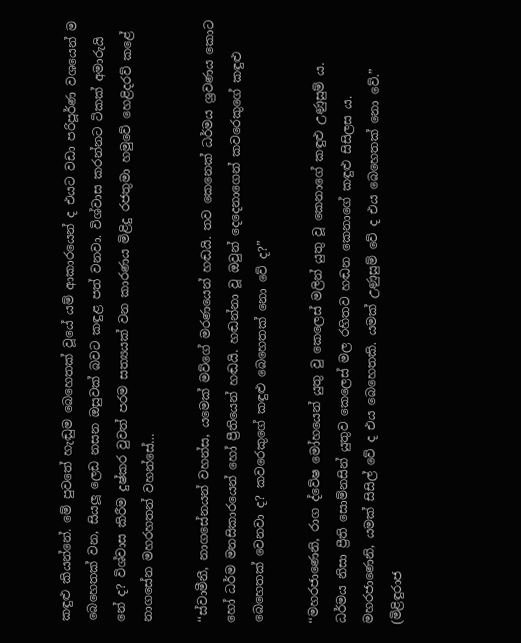කඳුළු කියන්නේ. මේ පුවතේ හැඬුම බෙහෙතක් වූයේ යම් ආකාරයෙන් ද එයට වඩා පරිපූර්ණ වශයෙන් ම බෙහෙතක් වන, සියලූ ලෙඩ නසන ඔසුවක් බවට කඳුළ පත් වනවා. විශ්වාස කරන්නට ටිකක් අමාරුයි නේ ද? විශ්වාස කිරීම දුෂ්කර වුවත් පරම සත්‍යයක් වන කාරණය මිළිදු රජතුමා හමුවේ හෙළිදරව් කළේ නාගසේන මහරහතන් වහන්සේ…

‘‘ස්වාමීනී, නාගසේනයන් වහන්ස, යමෙක් මව්ගේ මරණයෙන් හඬයි. තව කෙනෙක් ධර්මය ශ්‍රවණය කොට හෝ ධර්ම මනසිකාරයෙන් හෝ ප්‍රීතියෙන් හඬයි. හඬන්නා වූ ඔවුන් දෙදෙනාගෙන් කවරෙකුගේ කඳුළු බෙහෙතක් වෙනවා ද? කවරෙකුගේ කඳුළු බෙහෙතක් නො වේ ද?”

‘‘මහරජාණෙනි, රාග ද්වේෂ මෝහයෙන් යුතු වු කෙලෙස් මලින් යුතු වූ කෙනාගේ කඳුළු උණුසුම් ය. ධර්මය නිසා ප්‍රීති සොම්නසින් යුතුව කෙලෙස් මල රහිතව හඬන කෙනාගේ කඳුළු සිසිලස ය. මහරජාණෙනි, යමක් සිසිල් වේ ද එය බෙහෙතකි. යමක් උණුසුම් වේ ද එය බෙහෙතක් නො වේ.”
(මිළිඳුරාජ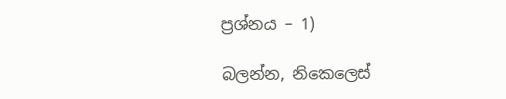ප්‍රශ්නය – 1)

බලන්න, නිකෙලෙස්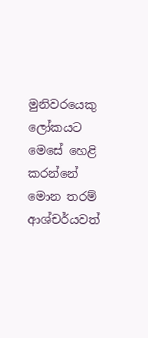මුනිවරයෙකු ලෝකයට මෙසේ හෙළි කරන්නේ මොන තරම් ආශ්චර්යවත්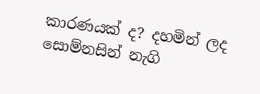කාරණයක් ද? දහමින් ලද සොම්නසින් නැගි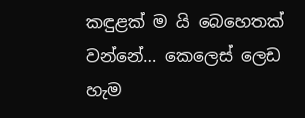කඳුළක් ම යි බෙහෙතක් වන්නේ… කෙලෙස් ලෙඩ හැම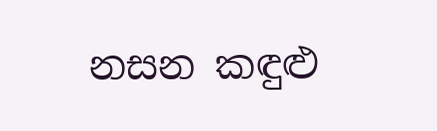නසන කඳුළු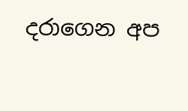දරාගෙන අප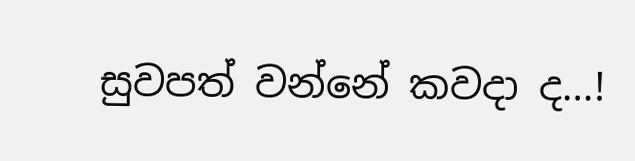සුවපත් වන්නේ කවදා ද…!